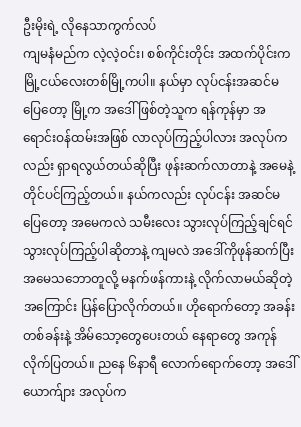ဦးမိုးရဲ့ လိုနေသာကွက်လပ်
ကျမနံမည်က လဲ့လဲ့ဝင်း၊ စစ်ကိုင်းတိုင်း အထက်ပိုင်းက မြို့ငယ်လေးတစ်မြို့ကပါ။ နယ်မှာ လုပ်ငန်းအဆင်မပြေတော့ မြို့က အဒေါ် ဖြစ်တဲ့သူက ရန်ကုန်မှာ အရောင်းဝန်ထမ်းအဖြစ် လာလုပ်ကြည့်ပါလား အလုပ်ကလည်း ရှာရလွယ်တယ်ဆိုပြီး ဖုန်းဆက်လာတာနဲ့ အမေနဲ့ တိုင်ပင်ကြည့်တယ်။ နယ်ကလည်း လုပ်ငန်း အဆင်မပြေတော့ အမေကလဲ သမီးလေး သွားလုပ်ကြည့်ချင်ရင် သွားလုပ်ကြည့်ပါဆိုတာနဲ့ ကျမလဲ အဒေါ်ကိုဖုန်ဆက်ပြီး အမေသဘောတူလို့ မနက်ဖန်ကားနဲ့ လိုက်လာမယ်ဆိုတဲ့အကြောင်း ပြန်ပြောလိုက်တယ်။ ဟိုရောက်တော့ အခန်းတစ်ခန်းနဲ့ အိမ်သော့တွေပေးတယ် နေရာတွေ အကုန်လိုက်ပြတယ်။ ညနေ ၆နာရီ လောက်ရောက်တော့ အဒေါ်ယောက်ျား အလုပ်က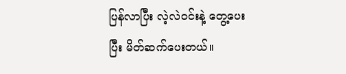ပြန်လာပြီး လဲ့လဲဝင်းနဲ့ တွေ့ပေးပြီး မိတ်ဆက်ပေးတယ်။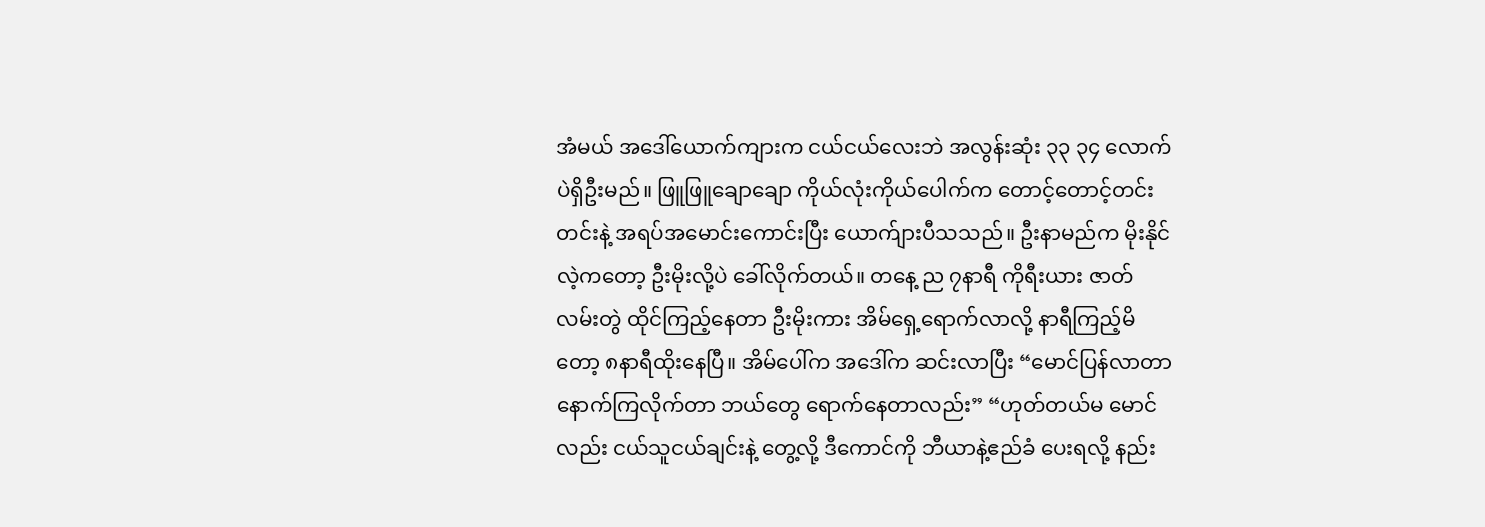အံမယ် အဒေါ်ယောက်ကျားက ငယ်ငယ်လေးဘဲ အလွန်းဆုံး ၃၃ ၃၄ လောက်ပဲရှိဦးမည်။ ဖြူဖြူချောချော ကိုယ်လုံးကိုယ်ပေါက်က တောင့်တောင့်တင်းတင်းနဲ့ အရပ်အမောင်းကောင်းပြီး ယောက်ျားပီသသည်။ ဦးနာမည်က မိုးနိုင် လဲ့ကတော့ ဦးမိုးလို့ပဲ ခေါ်လိုက်တယ်။ တနေ့ ည ၇နာရီ ကိုရီးယား ဇာတ်လမ်းတွဲ ထိုင်ကြည့်နေတာ ဦးမိုးကား အိမ်ရှေ့ရောက်လာလို့ နာရီကြည့်မိတော့ ၈နာရီထိုးနေပြီ။ အိမ်ပေါ်က အဒေါ်က ဆင်းလာပြီး “မောင်ပြန်လာတာ နောက်ကြလိုက်တာ ဘယ်တွေ ရောက်နေတာလည်း” “ဟုတ်တယ်မ မောင်လည်း ငယ်သူငယ်ချင်းနဲ့ တွေ့လို့ ဒီကောင်ကို ဘီယာနဲ့ဧည်ခံ ပေးရလို့ နည်း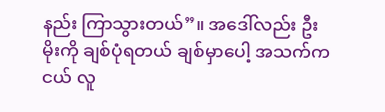နည်း ကြာသွားတယ်”။ အဒေါ်လည်း ဦးမိုးကို ချစ်ပုံရတယ် ချစ်မှာပေါ့ အသက်ကငယ် လူ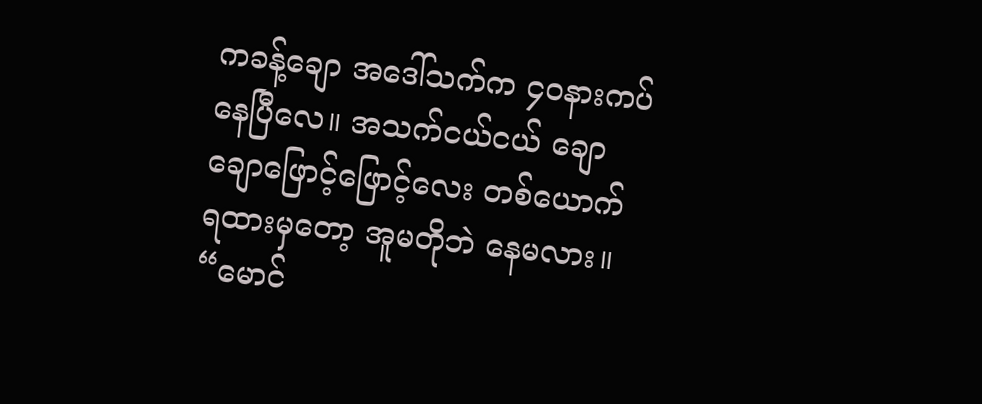ကခန့်ချော အဒေါ်သက်က ၄၀နားကပ်နေပြီလေ။ အသက်ငယ်ငယ် ချောချောဖြောင့်ဖြောင့်လေး တစ်ယောက် ရထားမှတော့ အူမတိုဘဲ နေမလား။ “မောင်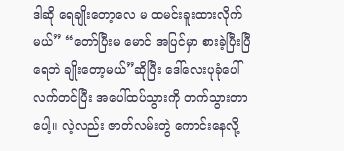ဒါဆို ရေချိုးတော့လေ မ ထမင်းခူးထားလိုက်မယ်” “တော်ပြီးမ မောင် အပြင်မှာ စားခဲ့ပြီးပြီ ရေဘဲ ချိုးတော့မယ်”ဆိုပြီး ဒေါ်လေးပုခုံပေါ် လက်တင်ပြီး အပေါ်ထပ်သွားကို တက်သွားတာပေါ့။ လဲ့လည်း ဇာတ်လမ်းတွဲ ကောင်းနေလို့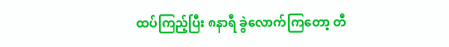ထပ်ကြည့်ပြီး ၈နာရီ ခွဲလောက်ကြတော့ တီ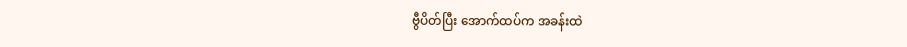ဗွီပိတ်ပြီး အောက်ထပ်က အခန်းထဲ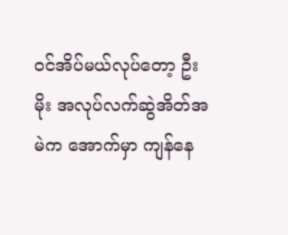ဝင်အိပ်မယ်လုပ်တော့ ဦးမိုး အလုပ်လက်ဆွဲအိတ်အမဲက အောက်မှာ ကျန်နေ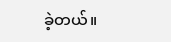ခဲ့တယ်။